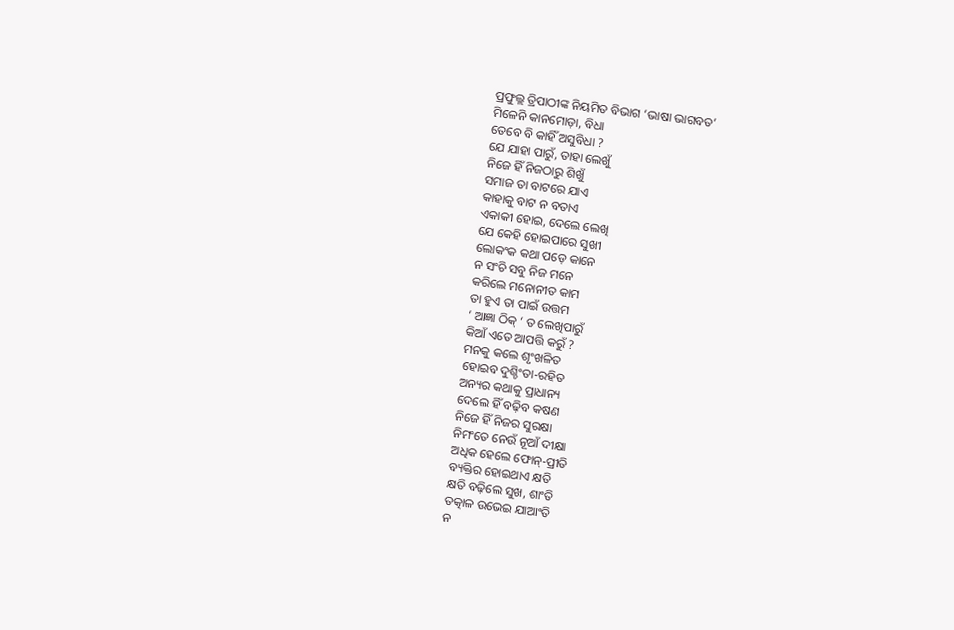ପ୍ରଫୁଲ୍ଲ ତ୍ରିପାଠୀଙ୍କ ନିୟମିତ ବିଭାଗ ‘ଭାଷା ଭାଗବତ’
ମିଳେନି କାନମୋଡ଼ା, ବିଧା
ତେବେ ବି କାହିଁ ଅସୁବିଧା ?
ଯେ ଯାହା ପାରୁଁ, ତାହା ଲେଖୁଁ
ନିଜେ ହିଁ ନିଜଠାରୁ ଶିଖୁଁ
ସମାଜ ତା ବାଟରେ ଯାଏ
କାହାକୁ ବାଟ ନ ବତାଏ
ଏକାକୀ ହୋଇ, ଦେଲେ ଲେଖି
ଯେ କେହି ହୋଇପାରେ ସୁଖୀ
ଲୋକଂକ କଥା ପଡ଼େ କାନେ
ନ ସଂଚି ସବୁ ନିଜ ମନେ
କରିଲେ ମନୋନୀତ କାମ
ତା ହୁଏ ତା ପାଇଁ ଉତ୍ତମ
‘ ଆଜ୍ଞା ଠିକ୍ ‘ ତ ଲେଖିପାରୁଁ
କିଆଁ ଏତେ ଆପତ୍ତି କରୁଁ ?
ମନକୁ କଲେ ଶୃଂଖଳିତ
ହୋଇବ ଦୁଶ୍ଚିଂତା-ରହିତ
ଅନ୍ୟର କଥାକୁ ପ୍ରାଧାନ୍ୟ
ଦେଲେ ହିଁ ବଢ଼ିବ କଷଣ
ନିଜେ ହିଁ ନିଜର ସୁରକ୍ଷା
ନିମଂତେ ନେଉଁ ନୂଆଁ ଦୀକ୍ଷା
ଅଧିକ ହେଲେ ଫୋନ୍-ପ୍ରୀତି
ବ୍ୟକ୍ତିର ହୋଇଥାଏ କ୍ଷତି
କ୍ଷତି ବଢ଼ିଲେ ସୁଖ, ଶାଂତି
ତତ୍କାଳ ଉଭେଇ ଯାଆଂତି
ନ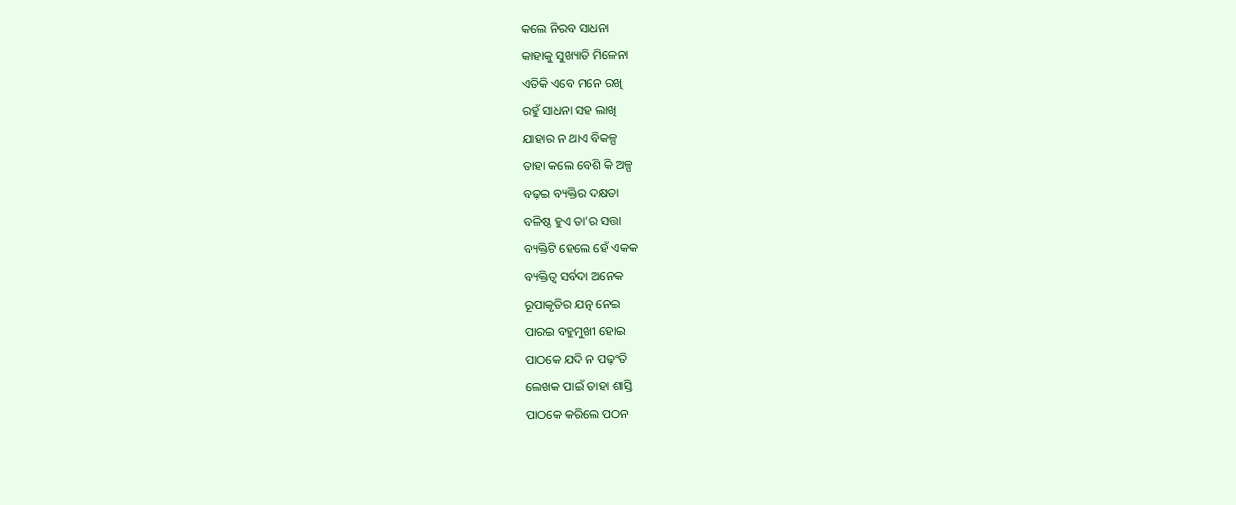କଲେ ନିରବ ସାଧନା
କାହାକୁ ସୁଖ୍ୟାତି ମିଳେନା
ଏତିକି ଏବେ ମନେ ରଖି
ରହୁଁ ସାଧନା ସହ ଲାଖି
ଯାହାର ନ ଥାଏ ବିକଳ୍ପ
ତାହା କଲେ ବେଶି କି ଅଳ୍ପ
ବଢ଼ଇ ବ୍ୟକ୍ତିର ଦକ୍ଷତା
ବଳିଷ୍ଠ ହୁଏ ତା’ର ସତ୍ତା
ବ୍ୟକ୍ତିଟି ହେଲେ ହେଁ ଏକକ
ବ୍ୟକ୍ତିତ୍ୱ ସର୍ବଦା ଅନେକ
ରୂପାକୃତିର ଯତ୍ନ ନେଇ
ପାରଇ ବହୁମୁଖୀ ହୋଇ
ପାଠକେ ଯଦି ନ ପଢ଼ଂତି
ଲେଖକ ପାଇଁ ତାହା ଶାସ୍ତି
ପାଠକେ କରିଲେ ପଠନ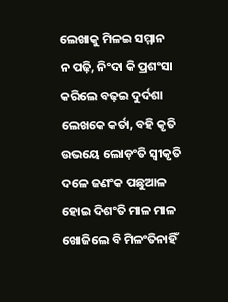ଲେଖାକୁ ମିଳଇ ସମ୍ମାନ
ନ ପଢ଼ି, ନିଂଦା କି ପ୍ରଶଂସା
କରିଲେ ବଢ଼ଇ ଦୁର୍ଦଶା
ଲେଖକେ କର୍ତା, ବହି କୃତି
ଉଭୟେ ଲୋଡ଼ଂତି ସ୍ବୀକୃତି
ଦଳେ ଜଣଂକ ପଛୁଆଳ
ହୋଇ ଦିଶଂତି ମାଳ ମାଳ
ଖୋଜିଲେ ବି ମିଳଂତିନାହିଁ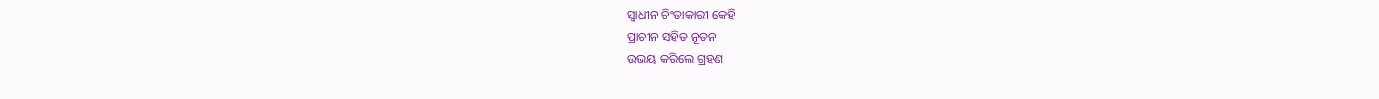ସ୍ବାଧୀନ ଚିଂତାକାରୀ କେହି
ପ୍ରାଚୀନ ସହିତ ନୂତନ
ଉଭୟ କରିଲେ ଗ୍ରହଣ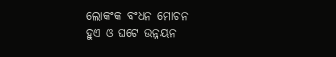ଲୋକଂକ ବଂଧନ ମୋଚନ
ହୁଏ ଓ ଘଟେ ଉନ୍ନୟନ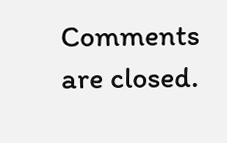Comments are closed.